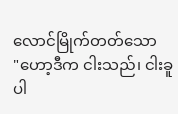လောင်မြိုက်တတ်သော
"ဟော့ဒီက ငါးသည်၊ ငါးခူပါ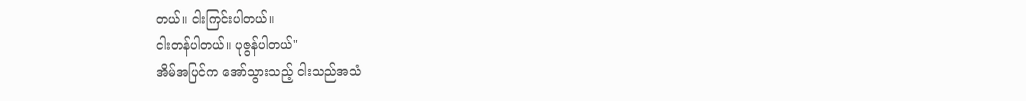တယ်။ ငါးကြင်းပါတယ်။
ငါးတန်ပါတယ်။ ပုဇွန်ပါတယ်"
အိမ်အပြင်က အော်သွားသည့် ငါးသည်အသံ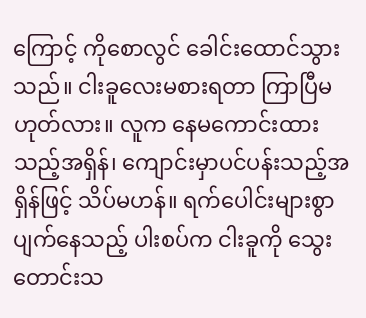ကြောင့် ကိုစောလွင် ခေါင်းထောင်သွားသည်။ ငါးခူလေးမစားရတာ ကြာပြီမဟုတ်လား။ လူက နေမကောင်းထားသည့်အရှိန်၊ ကျောင်းမှာပင်ပန်းသည့်အရှိန်ဖြင့် သိပ်မဟန်။ ရက်ပေါင်းများစွာ ပျက်နေသည့် ပါးစပ်က ငါးခူကို သွေးတောင်းသ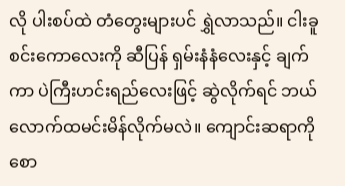လို ပါးစပ်ထဲ တံတွေးများပင် ရွှဲလာသည်။ ငါးခူစင်းကောလေးကို ဆီပြန် ရှမ်းနံနံလေးနှင့် ချက်ကာ ပဲကြီးဟင်းရည်လေးဖြင့် ဆွဲလိုက်ရင် ဘယ်လောက်ထမင်းမိန်လိုက်မလဲ။ ကျောင်းဆရာကိုစော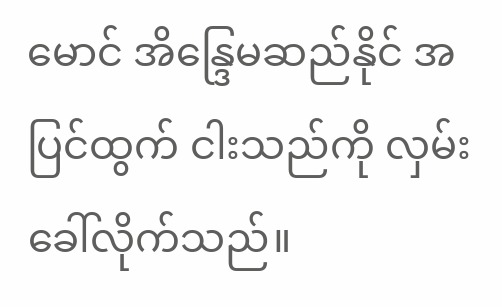မောင် အိန္ဒြေမဆည်နိုင် အပြင်ထွက် ငါးသည်ကို လှမ်းခေါ်လိုက်သည်။